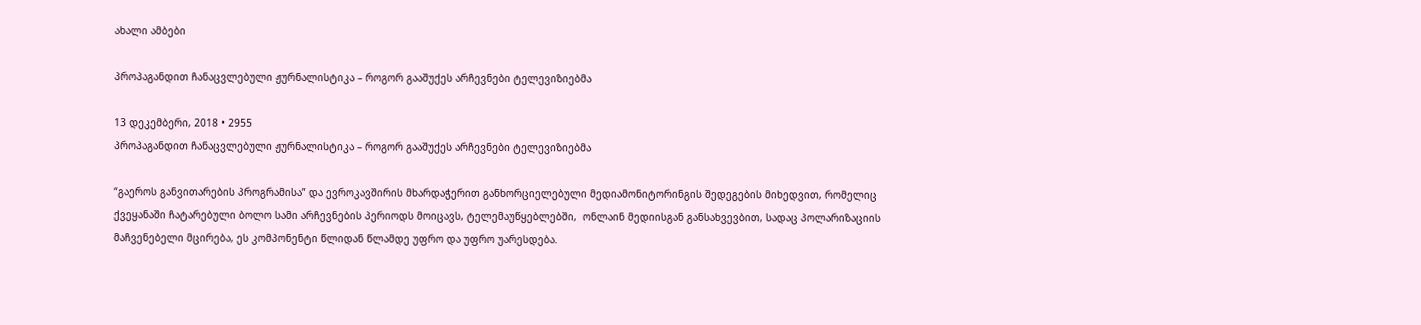ახალი ამბები

პროპაგანდით ჩანაცვლებული ჟურნალისტიკა – როგორ გააშუქეს არჩევნები ტელევიზიებმა

13 დეკემბერი, 2018 • 2955
პროპაგანდით ჩანაცვლებული ჟურნალისტიკა – როგორ გააშუქეს არჩევნები ტელევიზიებმა

“გაეროს განვითარების პროგრამისა” და ევროკავშირის მხარდაჭერით განხორციელებული მედიამონიტორინგის შედეგების მიხედვით, რომელიც ქვეყანაში ჩატარებული ბოლო სამი არჩევნების პერიოდს მოიცავს, ტელემაუწყებლებში,  ონლაინ მედიისგან განსახვევბით, სადაც პოლარიზაციის მაჩვენებელი მცირება, ეს კომპონენტი წლიდან წლამდე უფრო და უფრო უარესდება.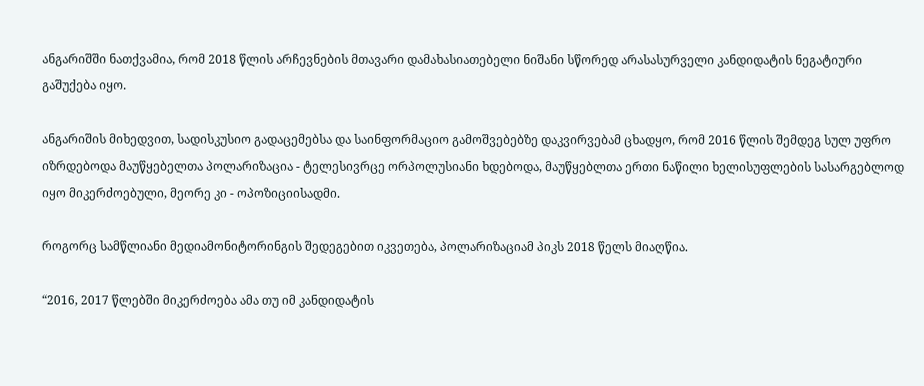ანგარიშში ნათქვამია, რომ 2018 წლის არჩევნების მთავარი დამახასიათებელი ნიშანი სწორედ არასასურველი კანდიდატის ნეგატიური გაშუქება იყო.

ანგარიშის მიხედვით, სადისკუსიო გადაცემებსა და საინფორმაციო გამოშვებებზე დაკვირვებამ ცხადყო, რომ 2016 წლის შემდეგ სულ უფრო იზრდებოდა მაუწყებელთა პოლარიზაცია ‐ ტელესივრცე ორპოლუსიანი ხდებოდა, მაუწყებლთა ერთი ნაწილი ხელისუფლების სასარგებლოდ იყო მიკერძოებული, მეორე კი ‐ ოპოზიციისადმი.

როგორც სამწლიანი მედიამონიტორინგის შედეგებით იკვეთება, პოლარიზაციამ პიკს 2018 წელს მიაღწია.

“2016, 2017 წლებში მიკერძოება ამა თუ იმ კანდიდატის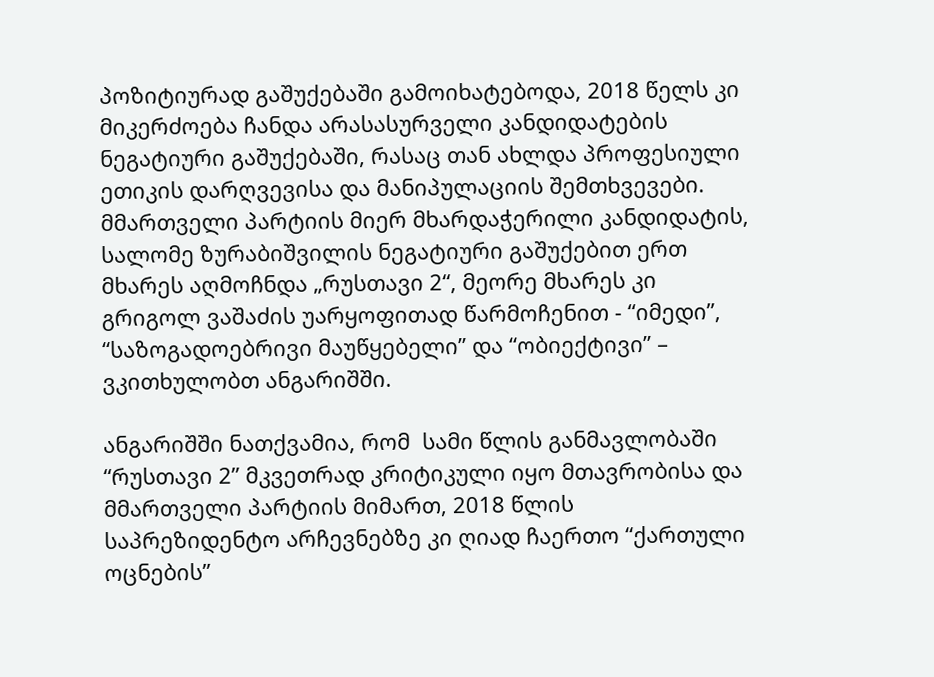პოზიტიურად გაშუქებაში გამოიხატებოდა, 2018 წელს კი მიკერძოება ჩანდა არასასურველი კანდიდატების ნეგატიური გაშუქებაში, რასაც თან ახლდა პროფესიული ეთიკის დარღვევისა და მანიპულაციის შემთხვევები. მმართველი პარტიის მიერ მხარდაჭერილი კანდიდატის, სალომე ზურაბიშვილის ნეგატიური გაშუქებით ერთ მხარეს აღმოჩნდა „რუსთავი 2“, მეორე მხარეს კი გრიგოლ ვაშაძის უარყოფითად წარმოჩენით ‐ “იმედი”, “საზოგადოებრივი მაუწყებელი” და “ობიექტივი” – ვკითხულობთ ანგარიშში.

ანგარიშში ნათქვამია, რომ  სამი წლის განმავლობაში “რუსთავი 2” მკვეთრად კრიტიკული იყო მთავრობისა და მმართველი პარტიის მიმართ, 2018 წლის საპრეზიდენტო არჩევნებზე კი ღიად ჩაერთო “ქართული ოცნების”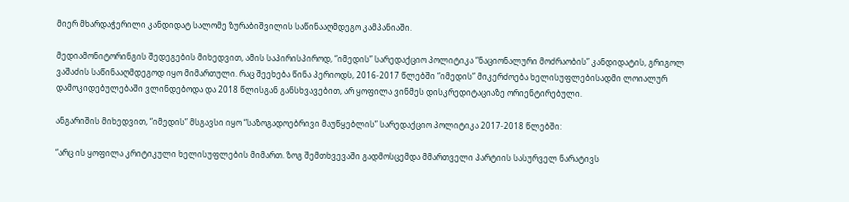მიერ მხარდაჭერილი კანდიდატ სალომე ზურაბიშვილის საწინააღმდეგო კამპანიაში.

მედიამონიტორინგის შედეგების მიხედვით, ამის საპირისპიროდ, “იმედის” სარედაქციო პოლიტიკა “ნაციონალური მოძრაობის” კანდიდატის, გრიგოლ ვაშაძის საწინააღმდეგოდ იყო მიმართული. რაც შეეხება წინა პერიოდს, 2016-2017 წლებში “იმედის” მიკერძოება ხელისუფლებისადმი ლოიალურ დამოკიდებულებაში ვლინდებოდა და 2018 წლისგან განსხვავებით, არ ყოფილა ვინმეს დისკრედიტაციაზე ორიენტირებული.

ანგარიშის მიხედვით, “იმედის” მსგავსი იყო “საზოგადოებრივი მაუწყებლის” სარედაქციო პოლიტიკა 2017‐2018 წლებში:

“არც ის ყოფილა კრიტიკული ხელისუფლების მიმართ. ზოგ შემთხვევაში გადმოსცემდა მმართველი პარტიის სასურველ ნარატივს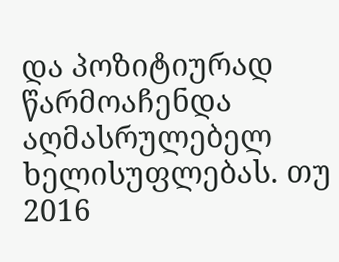და პოზიტიურად წარმოაჩენდა აღმასრულებელ ხელისუფლებას. თუ 2016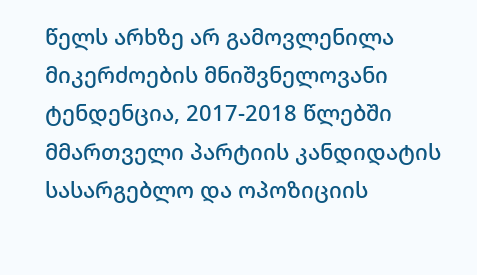წელს არხზე არ გამოვლენილა მიკერძოების მნიშვნელოვანი ტენდენცია, 2017‐2018 წლებში მმართველი პარტიის კანდიდატის სასარგებლო და ოპოზიციის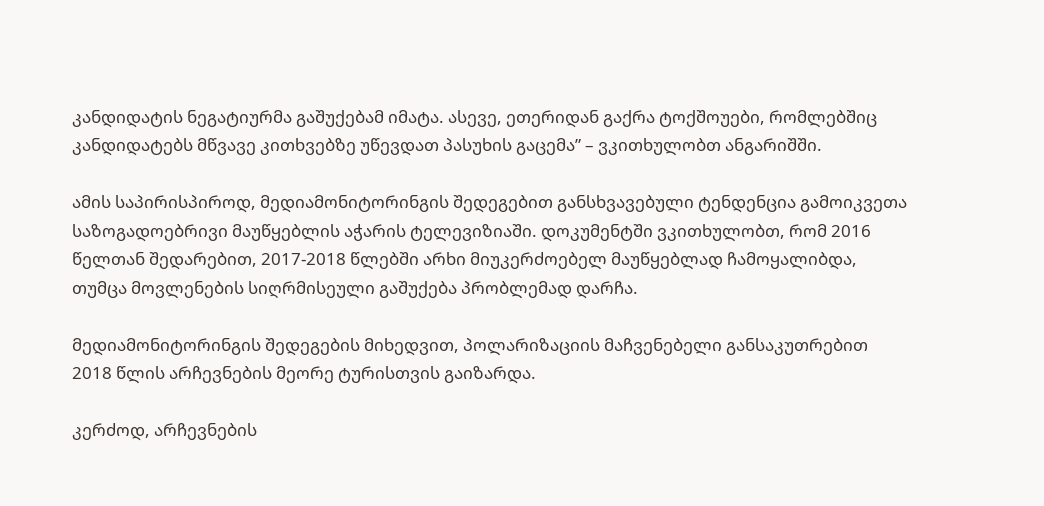კანდიდატის ნეგატიურმა გაშუქებამ იმატა. ასევე, ეთერიდან გაქრა ტოქშოუები, რომლებშიც კანდიდატებს მწვავე კითხვებზე უწევდათ პასუხის გაცემა” – ვკითხულობთ ანგარიშში.

ამის საპირისპიროდ, მედიამონიტორინგის შედეგებით განსხვავებული ტენდენცია გამოიკვეთა საზოგადოებრივი მაუწყებლის აჭარის ტელევიზიაში. დოკუმენტში ვკითხულობთ, რომ 2016 წელთან შედარებით, 2017‐2018 წლებში არხი მიუკერძოებელ მაუწყებლად ჩამოყალიბდა, თუმცა მოვლენების სიღრმისეული გაშუქება პრობლემად დარჩა.

მედიამონიტორინგის შედეგების მიხედვით, პოლარიზაციის მაჩვენებელი განსაკუთრებით 2018 წლის არჩევნების მეორე ტურისთვის გაიზარდა.

კერძოდ, არჩევნების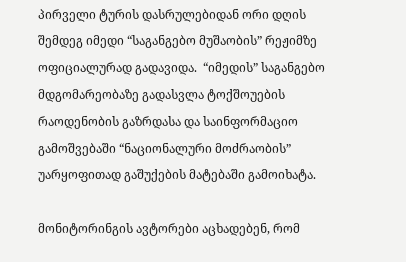პირველი ტურის დასრულებიდან ორი დღის შემდეგ იმედი “საგანგებო მუშაობის” რეჟიმზე ოფიციალურად გადავიდა.  “იმედის” საგანგებო მდგომარეობაზე გადასვლა ტოქშოუების რაოდენობის გაზრდასა და საინფორმაციო გამოშვებაში “ნაციონალური მოძრაობის” უარყოფითად გაშუქების მატებაში გამოიხატა.

მონიტორინგის ავტორები აცხადებენ, რომ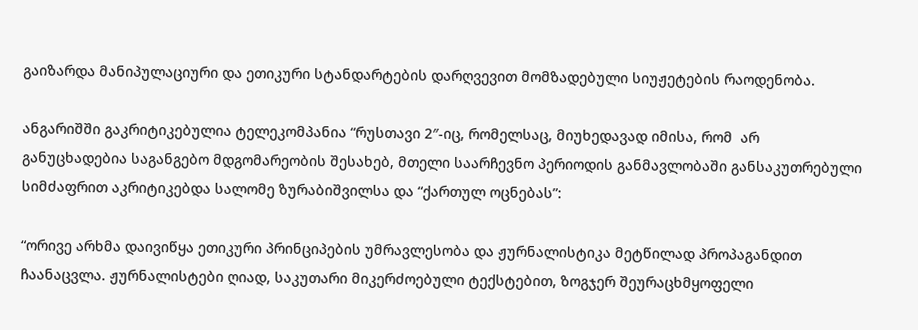გაიზარდა მანიპულაციური და ეთიკური სტანდარტების დარღვევით მომზადებული სიუჟეტების რაოდენობა.

ანგარიშში გაკრიტიკებულია ტელეკომპანია “რუსთავი 2″‐იც, რომელსაც, მიუხედავად იმისა, რომ  არ განუცხადებია საგანგებო მდგომარეობის შესახებ, მთელი საარჩევნო პერიოდის განმავლობაში განსაკუთრებული სიმძაფრით აკრიტიკებდა სალომე ზურაბიშვილსა და “ქართულ ოცნებას”:

“ორივე არხმა დაივიწყა ეთიკური პრინციპების უმრავლესობა და ჟურნალისტიკა მეტწილად პროპაგანდით ჩაანაცვლა. ჟურნალისტები ღიად, საკუთარი მიკერძოებული ტექსტებით, ზოგჯერ შეურაცხმყოფელი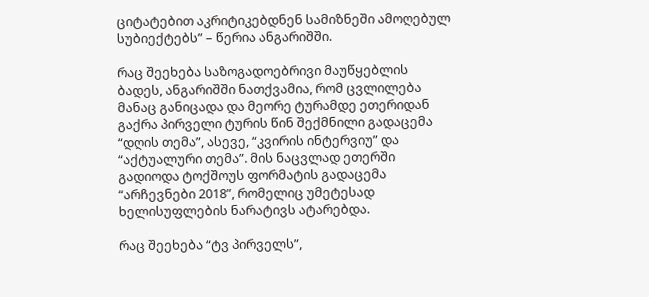ციტატებით აკრიტიკებდნენ სამიზნეში ამოღებულ სუბიექტებს” – წერია ანგარიშში.

რაც შეეხება საზოგადოებრივი მაუწყებლის ბადეს, ანგარიშში ნათქვამია, რომ ცვლილება მანაც განიცადა და მეორე ტურამდე ეთერიდან გაქრა პირველი ტურის წინ შექმნილი გადაცემა “დღის თემა”, ასევე, “კვირის ინტერვიუ” და “აქტუალური თემა”. მის ნაცვლად ეთერში გადიოდა ტოქშოუს ფორმატის გადაცემა “არჩევნები 2018”, რომელიც უმეტესად ხელისუფლების ნარატივს ატარებდა.

რაც შეეხება “ტვ პირველს”,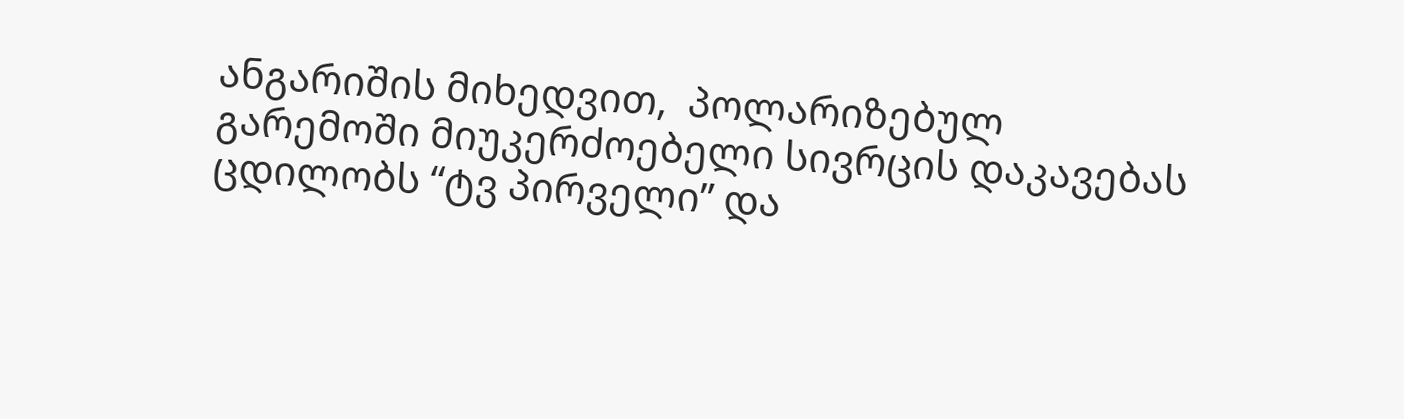ანგარიშის მიხედვით,  პოლარიზებულ გარემოში მიუკერძოებელი სივრცის დაკავებას ცდილობს “ტვ პირველი” და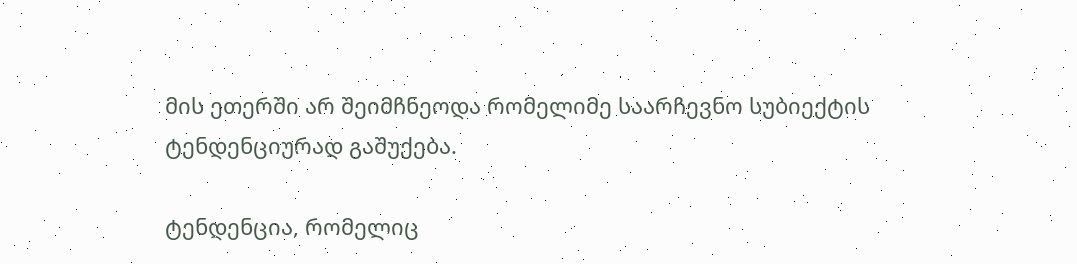მის ეთერში არ შეიმჩნეოდა რომელიმე საარჩევნო სუბიექტის ტენდენციურად გაშუქება.

ტენდენცია, რომელიც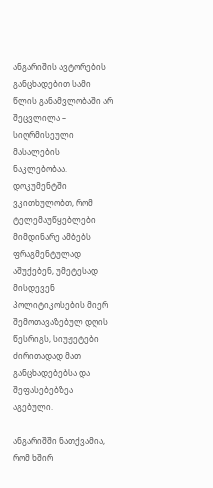ანგარიშის ავტორების განცხადებით სამი წლის განამვლობაში არ შეცვლილა – სიღრმისეული მასალების ნაკლებობაა.  დოკუმენტში ვკითხულობთ, რომ ტელემაუწყებლები მიმდინარე ამბებს ფრაგმენტულად აშუქებენ, უმეტესად მისდევენ პოლიტიკოსების მიერ შემოთავაზებულ დღის წესრიგს, სიუჟეტები ძირითადად მათ განცხადებებსა და შეფასებებზეა აგებული.

ანგარიშში ნათქვამია, რომ ხშირ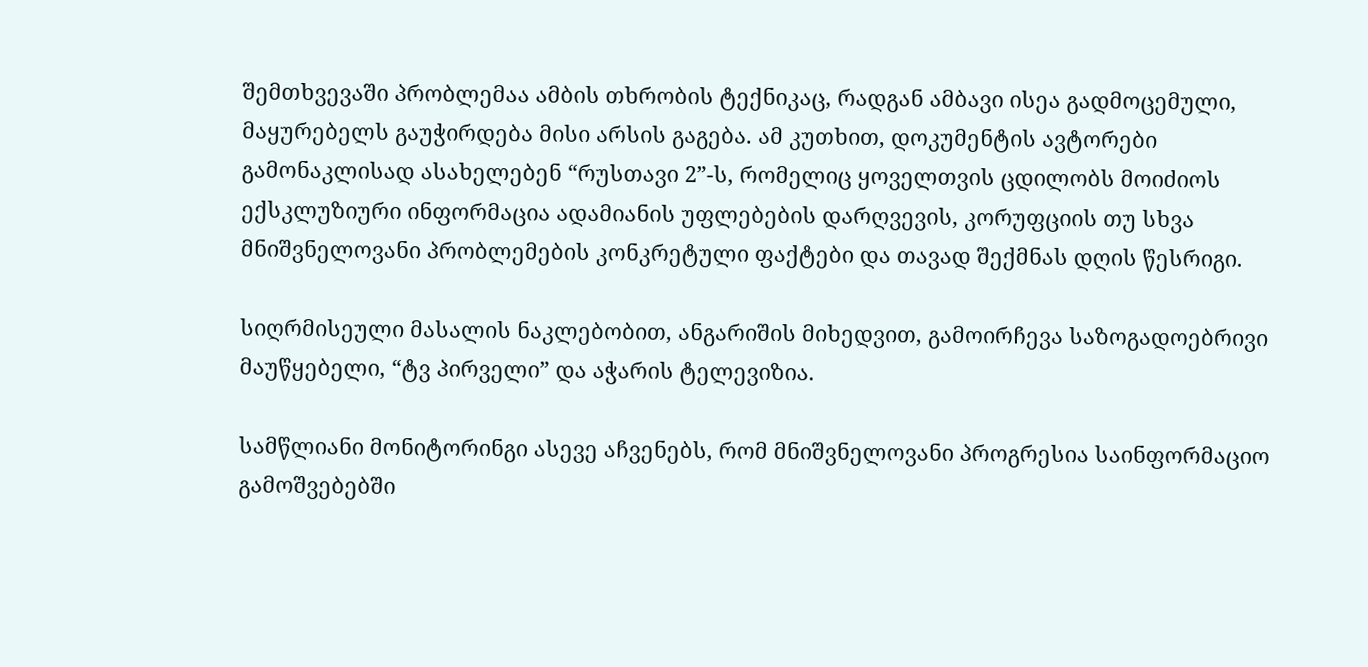შემთხვევაში პრობლემაა ამბის თხრობის ტექნიკაც, რადგან ამბავი ისეა გადმოცემული, მაყურებელს გაუჭირდება მისი არსის გაგება. ამ კუთხით, დოკუმენტის ავტორები გამონაკლისად ასახელებენ “რუსთავი 2”-ს, რომელიც ყოველთვის ცდილობს მოიძიოს ექსკლუზიური ინფორმაცია ადამიანის უფლებების დარღვევის, კორუფციის თუ სხვა მნიშვნელოვანი პრობლემების კონკრეტული ფაქტები და თავად შექმნას დღის წესრიგი.

სიღრმისეული მასალის ნაკლებობით, ანგარიშის მიხედვით, გამოირჩევა საზოგადოებრივი მაუწყებელი, “ტვ პირველი” და აჭარის ტელევიზია.

სამწლიანი მონიტორინგი ასევე აჩვენებს, რომ მნიშვნელოვანი პროგრესია საინფორმაციო გამოშვებებში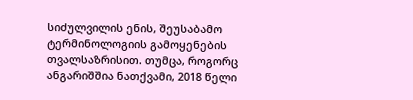სიძულვილის ენის, შეუსაბამო ტერმინოლოგიის გამოყენების თვალსაზრისით. თუმცა, როგორც ანგარიშშია ნათქვამი, 2018 წელი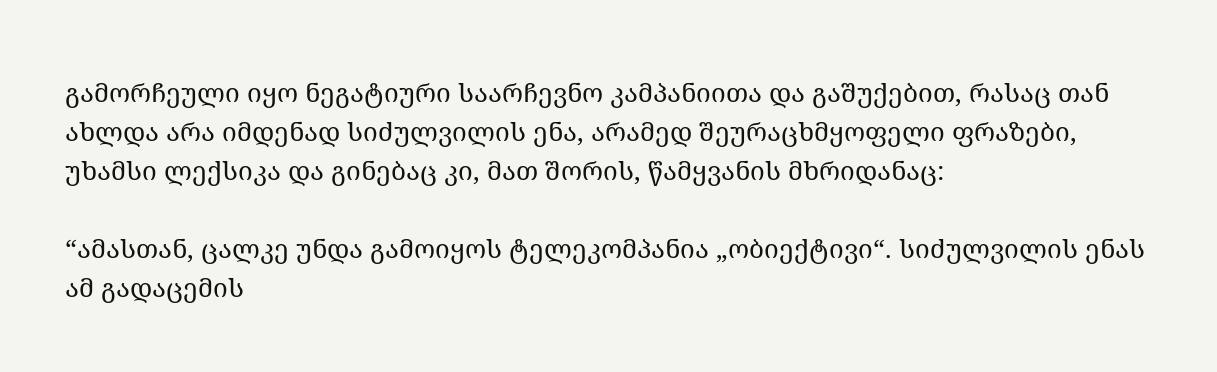გამორჩეული იყო ნეგატიური საარჩევნო კამპანიითა და გაშუქებით, რასაც თან ახლდა არა იმდენად სიძულვილის ენა, არამედ შეურაცხმყოფელი ფრაზები, უხამსი ლექსიკა და გინებაც კი, მათ შორის, წამყვანის მხრიდანაც:

“ამასთან, ცალკე უნდა გამოიყოს ტელეკომპანია „ობიექტივი“. სიძულვილის ენას ამ გადაცემის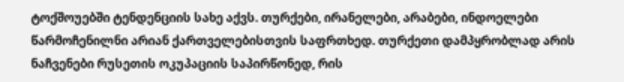ტოქშოუებში ტენდენციის სახე აქვს. თურქები, ირანელები, არაბები, ინდოელები წარმოჩენილნი არიან ქართველებისთვის საფრთხედ. თურქეთი დამპყრობლად არის ნაჩვენები რუსეთის ოკუპაციის საპირწონედ, რის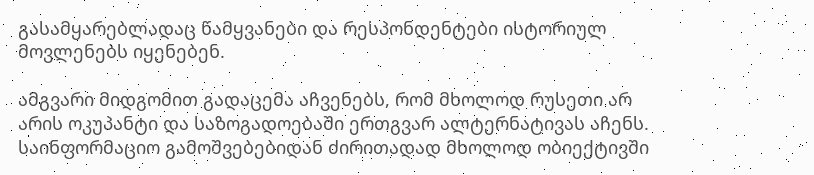გასამყარებლადაც წამყვანები და რესპონდენტები ისტორიულ მოვლენებს იყენებენ.

ამგვარი მიდგომით გადაცემა აჩვენებს, რომ მხოლოდ რუსეთი არ არის ოკუპანტი და საზოგადოებაში ერთგვარ ალტერნატივას აჩენს. საინფორმაციო გამოშვებებიდან ძირითადად მხოლოდ ობიექტივში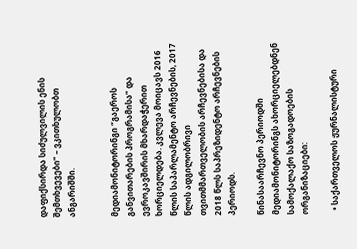დაფიქსირდა სიძულვილის ენის შემთხვევები” – ვკითხულობთ ანგარიშში.


მედიამონიტორინგი “გაეროს განვითარების პროგრამისა” და ევროკავშირის მხარდაჭერით ხორციელდება. კვლევა მოიცავს 2016 წლის საპარლამენტო არჩევნების, 2017 წლის ადგილობრივი თვითმმართველობის არჩევნებისა და 2018 წლს საპრეზიდენტო არჩევნების პერიოდს.

წინასაარჩევნო პერიოდში მედიამონიტორინგს ახორციელებდნენ სამოქალაქო საზოგადოების ორგანიზაციები:

  • საქართველოს ჟურნალისტური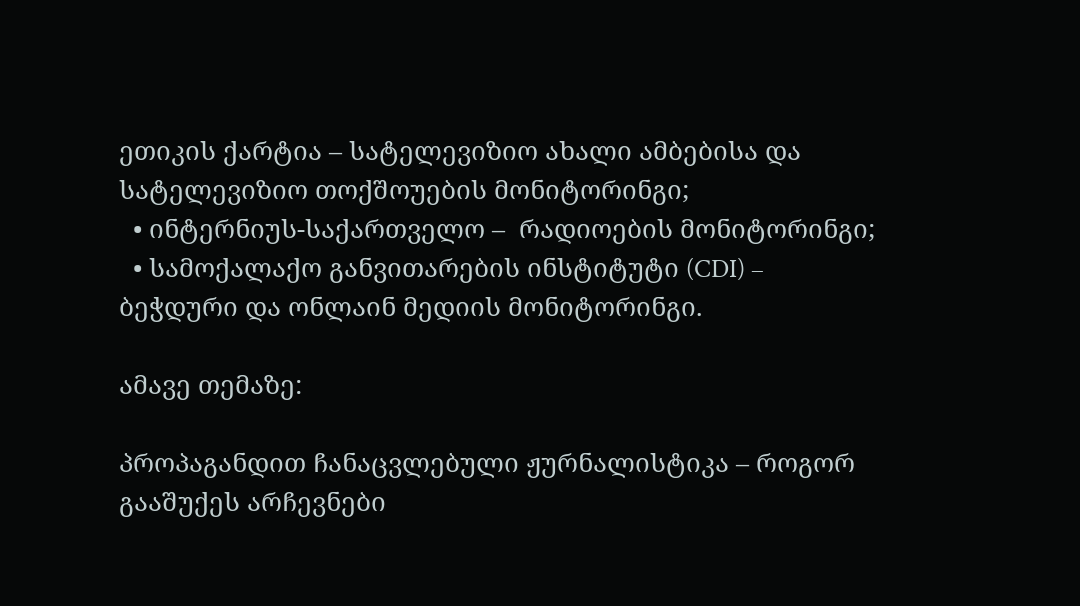ეთიკის ქარტია – სატელევიზიო ახალი ამბებისა და სატელევიზიო თოქშოუების მონიტორინგი;
  • ინტერნიუს-საქართველო –  რადიოების მონიტორინგი;
  • სამოქალაქო განვითარების ინსტიტუტი (CDI) – ბეჭდური და ონლაინ მედიის მონიტორინგი.

ამავე თემაზე:

პროპაგანდით ჩანაცვლებული ჟურნალისტიკა – როგორ გააშუქეს არჩევნები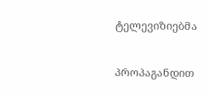ტელევიზიებმა

პროპაგანდით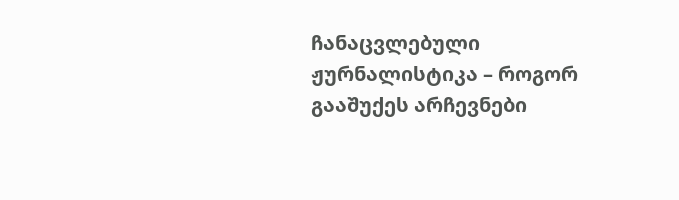ჩანაცვლებული ჟურნალისტიკა – როგორ გააშუქეს არჩევნები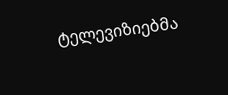ტელევიზიებმა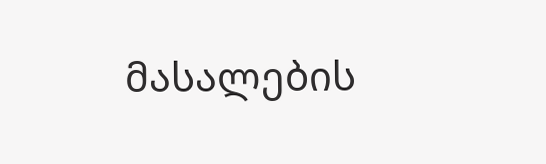მასალების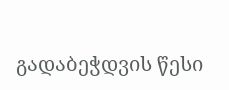გადაბეჭდვის წესი